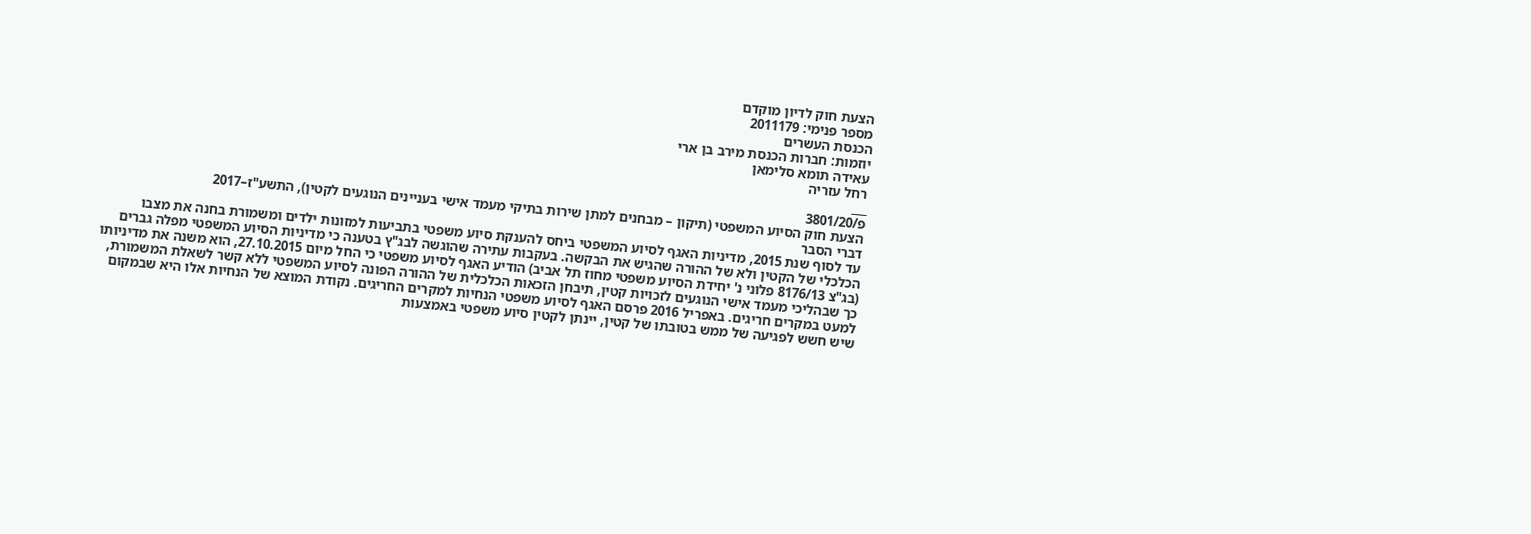הצעת חוק לדיון מוקדם
מספר פנימי: 2011179
הכנסת העשרים
יוזמות: חברות הכנסת מירב בן ארי
עאידה תומא סלימאן
רחל עזריה
___
פ/3801/20
הצעת חוק הסיוע המשפטי (תיקון – מבחנים למתן שירות בתיקי מעמד אישי בעניינים הנוגעים לקטין), התשע"ז–2017
דברי הסבר
עד לסוף שנת 2015, מדיניות האגף לסיוע המשפטי ביחס להענקת סיוע משפטי בתביעות למזונות ילדים ומשמורת בחנה את מצבו הכלכלי של הקטין ולא של ההורה שהגיש את הבקשה. בעקבות עתירה שהוגשה לבג"ץ בטענה כי מדיניות הסיוע המשפטי מפלה גברים (בג"צ 8176/13 פלוני נ' יחידת הסיוע משפטי מחוז תל אביב) הודיע האגף לסיוע משפטי כי החל מיום 27.10.2015, הוא משנה את מדיניותו כך שבהליכי מעמד אישי הנוגעים לזכויות קטין, תיבחן הזכאות הכלכלית של ההורה הפונה לסיוע המשפטי ללא קשר לשאלת המשמורת, למעט במקרים חריגים. באפריל 2016 פרסם האגף לסיוע משפטי הנחיות למקרים החריגים. נקודת המוצא של הנחיות אלו היא שבמקום שיש חשש לפגיעה של ממש בטובתו של קטין, יינתן לקטין סיוע משפטי באמצעות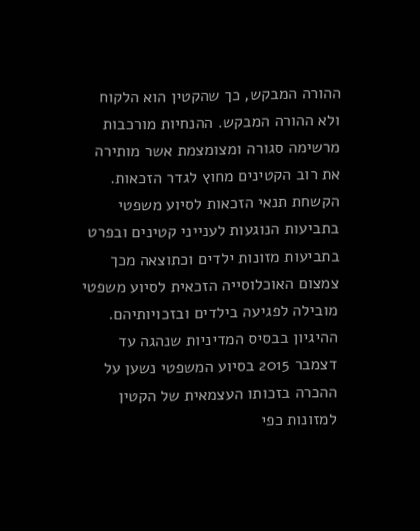ההורה המבקש, כך שהקטין הוא הלקוח ולא ההורה המבקש. ההנחיות מורכבות מרשימה סגורה ומצומצמת אשר מותירה את רוב הקטינים מחוץ לגדר הזכאות.
הקשחת תנאי הזכאות לסיוע משפטי בתביעות הנוגעות לענייני קטינים ובפרט בתביעות מזונות ילדים וכתוצאה מכך צמצום האוכלוסייה הזכאית לסיוע משפטי מובילה לפגיעה בילדים ובזכויותיהם.
ההיגיון בבסיס המדיניות שנהגה עד דצמבר 2015 בסיוע המשפטי נשען על ההכרה בזכותו העצמאית של הקטין למזונות כפי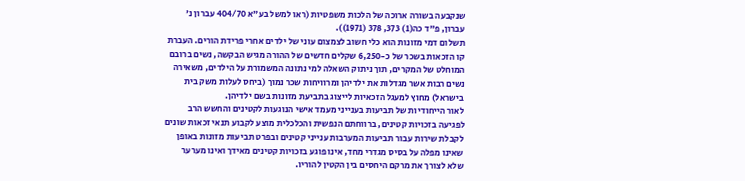שנקבעה בשורה ארוכה של הלכות משפטיות (ראו למשל בע"א 404/70 עברון נ' עברון, פ"ד כה(1) 373, 378 (1971)).
תשלום דמי מזונות הוא כלי חשוב לצמצום עוני של ילדים אחרי פרידת הורים. העברת קו הזכאות בשכר של כ-6,250 שקלים חדשים של ההורה מגיש הבקשה, נשים ברובם המוחלט של המקרים, תוך ניתוק השאלה למי נתונה המשמורת על הילדים, משאירה נשים רבות אשר מגדלות את ילדיהן ומרוויחות שכר נמוך (ביחס לעלות משק בית בישראל) מחוץ למעגל הזכאיות לייצוג בתביעת מזונות בשם ילדיהן.
לאור הייחודיות של תביעות בענייני מעמד אישי הנוגעות לקטינים והחשש הרב לפגיעה בזכויות קטינים, ברווחתם הנפשית והכלכלית מוצע לקבוע תנאי זכאות שונים לקבלת שירות עבור תביעות המערבות ענייני קטינים ובפרט תביעות מזונות באופן שאינו מפלה על בסיס מגדרי מחד, אינו פוגע בזכויות קטינים מאידך ואינו מערער שלא לצורך את מרקם היחסים בין הקטין להוריו.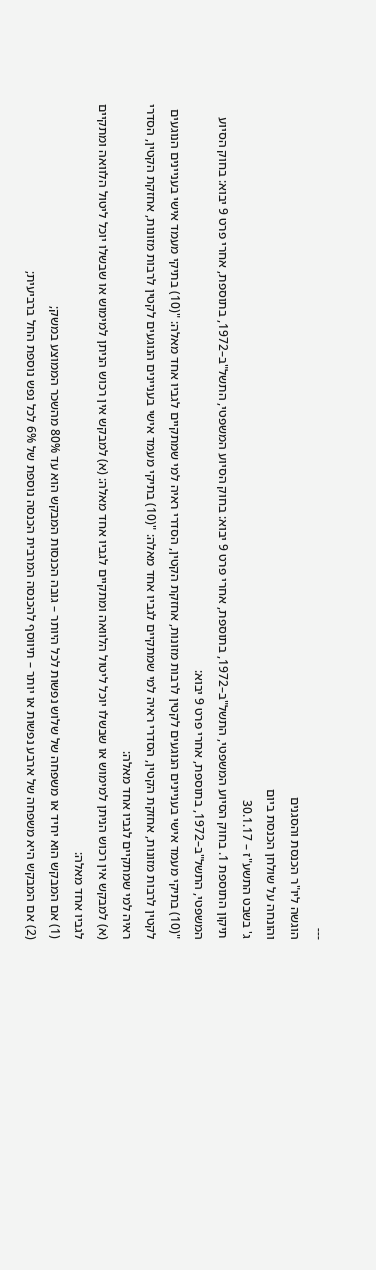---
הוגשה ליו"ר הכנסת והסגנים
והונחה על שולחן הכנסת ביום
ג' בשבט התשע"ז – 30.1.17
תיקון התוספת 1. בחוק הסיוע המשפטי, התשל"ב–1972, בתוספת, אחרי פרט 9 יבוא: בחוק הסיוע המשפטי, התשל"ב–1972, בתוספת, אחרי פרט 9 יבוא: בחוק הסיוע המשפטי, התשל"ב–1972, בתוספת, אחרי פרט 9 יבוא:
"(10) בתיקי מעמד אישי בעניינים הנוגעים לקטין לרבות מזונות, אחזקת הקטין, הסדרי ראיה למי שמתקיים לגביו אחד מאלה: "(10) בתיקי מעמד אישי בעניינים הנוגעים לקטין לרבות מזונות, אחזקת הקטין, הסדרי ראיה למי שמתקיים לגביו אחד מאלה: "(10) בתיקי מעמד אישי בעניינים הנוגעים לקטין לרבות מזונות, אחזקת הקטין, הסדרי ראיה למי שמתקיים לגביו אחד מאלה:
(א) למבקש אין רכוש הניתן למימוש או שבשלו יוכל ליטול הלוואה ומתקיים לגביו אחד מאלה: (א) למבקש אין רכוש הניתן למימוש או שבשלו יוכל ליטול הלוואה ומתקיים לגביו אחד מאלה:
(1) אם המבקש הוא יחיד או משפחה של שלוש נפשות לכל היותר – גובה הכנסות המבקש הוא עד 80% מהשכר הממוצע במשק;
(2) אם המבקש היא משפחה של ארבע נפשות או יותר – תיווסף להכנסה המרבית הכנסה נוספת של 6% לכל נפש נוספת החל ברביעית;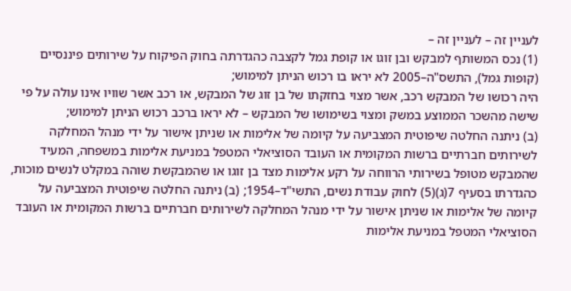לעניין זה – לעניין זה –
(1) נכס המשותף למבקש ובן זוגו או קופת גמל לקצבה כהגדרתה בחוק הפיקוח על שירותים פיננסיים (קופות גמל), התשס"ה–2005 לא יראו בו רכוש הניתן למימוש;
היה רכושו של המבקש רכב, אשר מצוי בחזקתו של בן זוג של המבקש, או רכב אשר שוויו אינו עולה על פי שישה מהשכר הממוצע במשק ומצוי בשימושו של המבקש – לא יראו ברכב רכוש הניתן למימוש;
(ב) ניתנה החלטה שיפוטית המצביעה על קיומה של אלימות או שניתן אישור על ידי מנהל המחלקה לשירותים חברתיים ברשות המקומית או העובד הסוציאלי המטפל במניעת אלימות במשפחה, המעיד שהמבקש מטופל בשירותי הרווחה על רקע אלימות מצד בן זוגו או שהמבקשת שוהה במקלט לנשים מוכות, כהגדרתו בסעיף 7(ג)(5) לחוק עבודת נשים, התשי"ד–1954; (ב) ניתנה החלטה שיפוטית המצביעה על קיומה של אלימות או שניתן אישור על ידי מנהל המחלקה לשירותים חברתיים ברשות המקומית או העובד הסוציאלי המטפל במניעת אלימות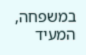במשפחה, המעיד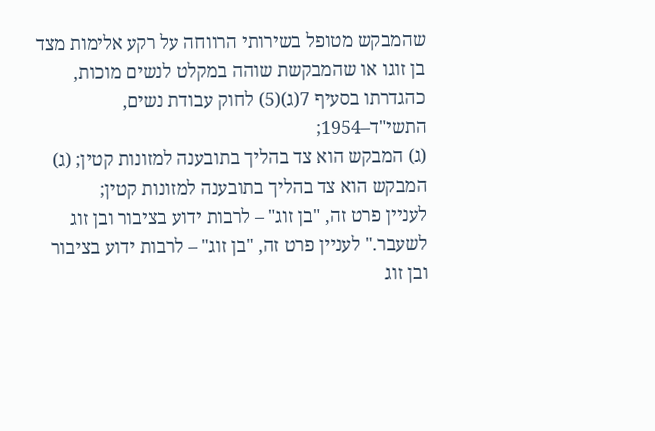שהמבקש מטופל בשירותי הרווחה על רקע אלימות מצד בן זוגו או שהמבקשת שוהה במקלט לנשים מוכות, כהגדרתו בסעיף 7(ג)(5) לחוק עבודת נשים, התשי"ד–1954;
(ג) המבקש הוא צד בהליך בתובענה למזונות קטין; (ג) המבקש הוא צד בהליך בתובענה למזונות קטין;
לעניין פרט זה, "בן זוג" – לרבות ידוע בציבור ובן זוג לשעבר." לעניין פרט זה, "בן זוג" – לרבות ידוע בציבור ובן זוג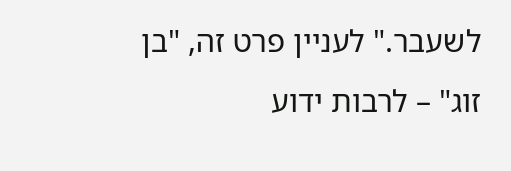לשעבר." לעניין פרט זה, "בן זוג" – לרבות ידוע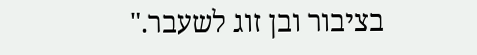בציבור ובן זוג לשעבר."